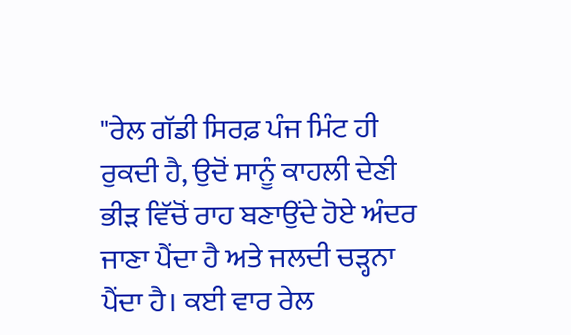"ਰੇਲ ਗੱਡੀ ਸਿਰਫ਼ ਪੰਜ ਮਿੰਟ ਹੀ ਰੁਕਦੀ ਹੈ, ਉਦੋਂ ਸਾਨੂੰ ਕਾਹਲੀ ਦੇਣੀ ਭੀੜ ਵਿੱਚੋਂ ਰਾਹ ਬਣਾਉਂਦੇ ਹੋਏ ਅੰਦਰ ਜਾਣਾ ਪੈਂਦਾ ਹੈ ਅਤੇ ਜਲਦੀ ਚੜ੍ਹਨਾ ਪੈਂਦਾ ਹੈ। ਕਈ ਵਾਰ ਰੇਲ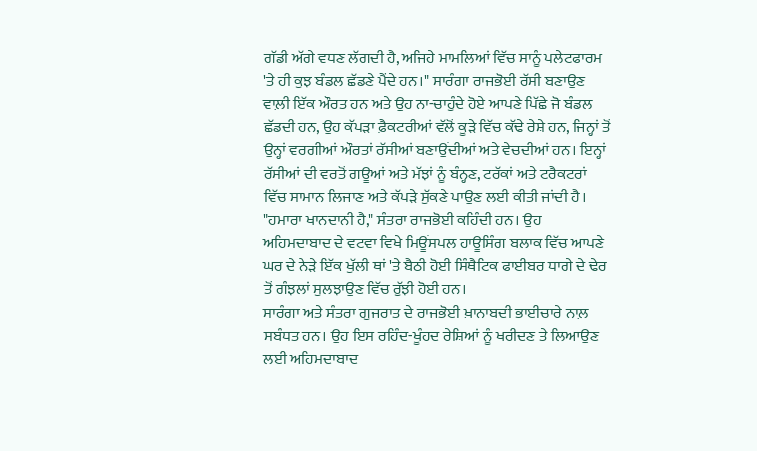ਗੱਡੀ ਅੱਗੇ ਵਧਣ ਲੱਗਦੀ ਹੈ, ਅਜਿਹੇ ਮਾਮਲਿਆਂ ਵਿੱਚ ਸਾਨੂੰ ਪਲੇਟਫਾਰਮ 'ਤੇ ਹੀ ਕੁਝ ਬੰਡਲ ਛੱਡਣੇ ਪੈਂਦੇ ਹਨ।" ਸਾਰੰਗਾ ਰਾਜਭੋਈ ਰੱਸੀ ਬਣਾਉਣ ਵਾਲ਼ੀ ਇੱਕ ਔਰਤ ਹਨ ਅਤੇ ਉਹ ਨਾ-ਚਾਹੁੰਦੇ ਹੋਏ ਆਪਣੇ ਪਿੱਛੇ ਜੋ ਬੰਡਲ ਛੱਡਦੀ ਹਨ, ਉਹ ਕੱਪੜਾ ਫ਼ੈਕਟਰੀਆਂ ਵੱਲੋਂ ਕੂੜੇ ਵਿੱਚ ਕੱਢੇ ਰੇਸ਼ੇ ਹਨ, ਜਿਨ੍ਹਾਂ ਤੋਂ ਉਨ੍ਹਾਂ ਵਰਗੀਆਂ ਔਰਤਾਂ ਰੱਸੀਆਂ ਬਣਾਉਂਦੀਆਂ ਅਤੇ ਵੇਚਦੀਆਂ ਹਨ। ਇਨ੍ਹਾਂ ਰੱਸੀਆਂ ਦੀ ਵਰਤੋਂ ਗਊਆਂ ਅਤੇ ਮੱਝਾਂ ਨੂੰ ਬੰਨ੍ਹਣ, ਟਰੱਕਾਂ ਅਤੇ ਟਰੈਕਟਰਾਂ ਵਿੱਚ ਸਾਮਾਨ ਲਿਜਾਣ ਅਤੇ ਕੱਪੜੇ ਸੁੱਕਣੇ ਪਾਉਣ ਲਈ ਕੀਤੀ ਜਾਂਦੀ ਹੈ।
"ਹਮਾਰਾ ਖਾਨਦਾਨੀ ਹੈ," ਸੰਤਰਾ ਰਾਜਭੋਈ ਕਹਿੰਦੀ ਹਨ। ਉਹ ਅਹਿਮਦਾਬਾਦ ਦੇ ਵਟਵਾ ਵਿਖੇ ਮਿਊਂਸਪਲ ਹਾਊਸਿੰਗ ਬਲਾਕ ਵਿੱਚ ਆਪਣੇ ਘਰ ਦੇ ਨੇੜੇ ਇੱਕ ਖੁੱਲੀ ਥਾਂ 'ਤੇ ਬੈਠੀ ਹੋਈ ਸਿੰਥੈਟਿਕ ਫਾਈਬਰ ਧਾਗੇ ਦੇ ਢੇਰ ਤੋਂ ਗੰਝਲਾਂ ਸੁਲਝਾਉਣ ਵਿੱਚ ਰੁੱਝੀ ਹੋਈ ਹਨ।
ਸਾਰੰਗਾ ਅਤੇ ਸੰਤਰਾ ਗੁਜਰਾਤ ਦੇ ਰਾਜਭੋਈ ਖ਼ਾਨਾਬਦੀ ਭਾਈਚਾਰੇ ਨਾਲ਼ ਸਬੰਧਤ ਹਨ। ਉਹ ਇਸ ਰਹਿੰਦ-ਖੂੰਹਦ ਰੇਸ਼ਿਆਂ ਨੂੰ ਖਰੀਦਣ ਤੇ ਲਿਆਉਣ ਲਈ ਅਹਿਮਦਾਬਾਦ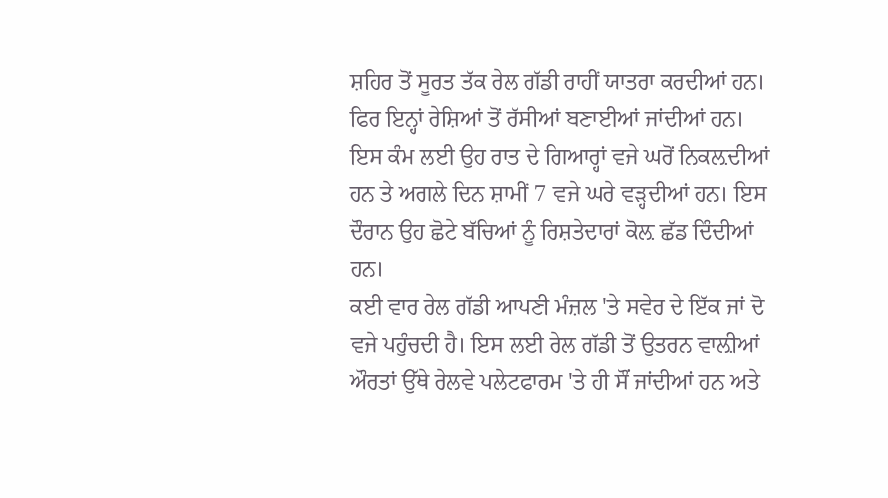ਸ਼ਹਿਰ ਤੋਂ ਸੂਰਤ ਤੱਕ ਰੇਲ ਗੱਡੀ ਰਾਹੀਂ ਯਾਤਰਾ ਕਰਦੀਆਂ ਹਨ। ਫਿਰ ਇਨ੍ਹਾਂ ਰੇਸ਼ਿਆਂ ਤੋਂ ਰੱਸੀਆਂ ਬਣਾਈਆਂ ਜਾਂਦੀਆਂ ਹਨ। ਇਸ ਕੰਮ ਲਈ ਉਹ ਰਾਤ ਦੇ ਗਿਆਰ੍ਹਾਂ ਵਜੇ ਘਰੋਂ ਨਿਕਲ਼ਦੀਆਂ ਹਨ ਤੇ ਅਗਲੇ ਦਿਨ ਸ਼ਾਮੀਂ 7 ਵਜੇ ਘਰੇ ਵੜ੍ਹਦੀਆਂ ਹਨ। ਇਸ ਦੌਰਾਨ ਉਹ ਛੋਟੇ ਬੱਚਿਆਂ ਨੂੰ ਰਿਸ਼ਤੇਦਾਰਾਂ ਕੋਲ਼ ਛੱਡ ਦਿੰਦੀਆਂ ਹਨ।
ਕਈ ਵਾਰ ਰੇਲ ਗੱਡੀ ਆਪਣੀ ਮੰਜ਼ਲ 'ਤੇ ਸਵੇਰ ਦੇ ਇੱਕ ਜਾਂ ਦੋ ਵਜੇ ਪਹੁੰਚਦੀ ਹੈ। ਇਸ ਲਈ ਰੇਲ ਗੱਡੀ ਤੋਂ ਉਤਰਨ ਵਾਲ਼ੀਆਂ ਔਰਤਾਂ ਉੱਥੇ ਰੇਲਵੇ ਪਲੇਟਫਾਰਮ 'ਤੇ ਹੀ ਸੌਂ ਜਾਂਦੀਆਂ ਹਨ ਅਤੇ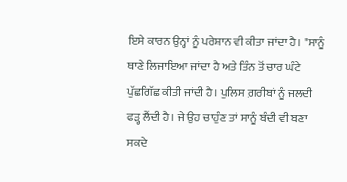ਇਸੇ ਕਾਰਨ ਉਨ੍ਹਾਂ ਨੂੰ ਪਰੇਸ਼ਾਨ ਵੀ ਕੀਤਾ ਜਾਂਦਾ ਹੈ। "ਸਾਨੂੰ ਥਾਣੇ ਲਿਜਾਇਆ ਜਾਂਦਾ ਹੈ ਅਤੇ ਤਿੰਨ ਤੋਂ ਚਾਰ ਘੰਟੇ ਪੁੱਛਗਿੱਛ ਕੀਤੀ ਜਾਂਦੀ ਹੈ। ਪੁਲਿਸ ਗ਼ਰੀਬਾਂ ਨੂੰ ਜਲਦੀ ਫੜ੍ਹ ਲੈਂਦੀ ਹੈ। ਜੇ ਉਹ ਚਾਹੁੰਣ ਤਾਂ ਸਾਨੂੰ ਬੰਦੀ ਵੀ ਬਣਾ ਸਕਦੇ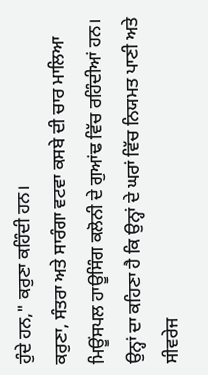ਹੁੰਦੇ ਹਨ," ਕਰੁਣਾ ਕਹਿੰਦੀ ਹਨ।
ਕਰੁਣਾ, ਸੰਤਰਾ ਅਤੇ ਸਾਰੰਗਾ ਵਟਵਾ ਕਸਬੇ ਦੀ ਚਾਰ ਮਾਲਿਆ ਮਿਊਂਸਪਲ ਹਾਊਸਿੰਗ ਕਲੋਨੀ ਦੇ ਗੁਆਂਢ ਵਿੱਚ ਰਹਿੰਦੀਆਂ ਹਨ। ਉਨ੍ਹਾਂ ਦਾ ਕਹਿਣਾ ਹੈ ਕਿ ਉਨ੍ਹਾਂ ਦੇ ਘਰਾਂ ਵਿੱਚ ਨਿਯਮਤ ਪਾਣੀ ਅਤੇ ਸੀਵਰੇਜ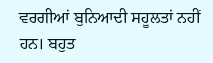ਵਰਗੀਆਂ ਬੁਨਿਆਦੀ ਸਹੂਲਤਾਂ ਨਹੀਂ ਹਨ। ਬਹੁਤ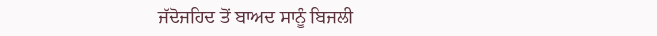ਜੱਦੋਜਹਿਦ ਤੋਂ ਬਾਅਦ ਸਾਨੂੰ ਬਿਜਲੀ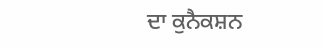ਦਾ ਕੁਨੈਕਸ਼ਨ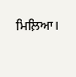ਮਿਲ਼ਿਆ।